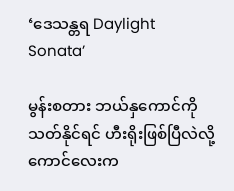‘ဒေသန္တရ Daylight Sonata’

မွန်းစတား ဘယ်နှကောင်ကို သတ်နိုင်ရင် ဟီးရိုးဖြစ်ပြီလဲလို့ ကောင်လေးက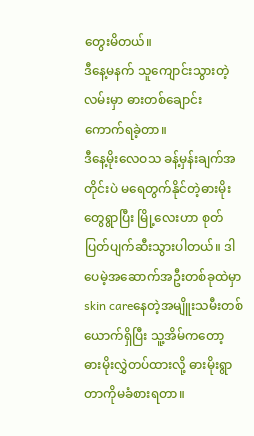တွေးမိတယ်။
ဒီနေ့မနက် သူကျောင်းသွားတဲ့လမ်းမှာ ဓားတစ်ချောင်း ကောက်ရခဲ့တာ။
ဒီနေ့မိုးလေဝသ ခန့်မှန်းချက်အတိုင်းပဲ မရေတွက်နိုင်တဲ့ဓားမိုးတွေရွာပြီး မြို့လေးဟာ စုတ်ပြတ်ပျက်ဆီးသွားပါတယ်။ ဒါပေမဲ့အဆောက်အဦးတစ်ခုထဲမှာ skin careနေတဲ့အမျိူးသမီးတစ်ယောက်ရှိပြီး သူ့အိမ်ကတော့ ဓားမိုးလွှဲတပ်ထားလို့ ဓားမိုးရွာတာကိုမခံစားရတာ။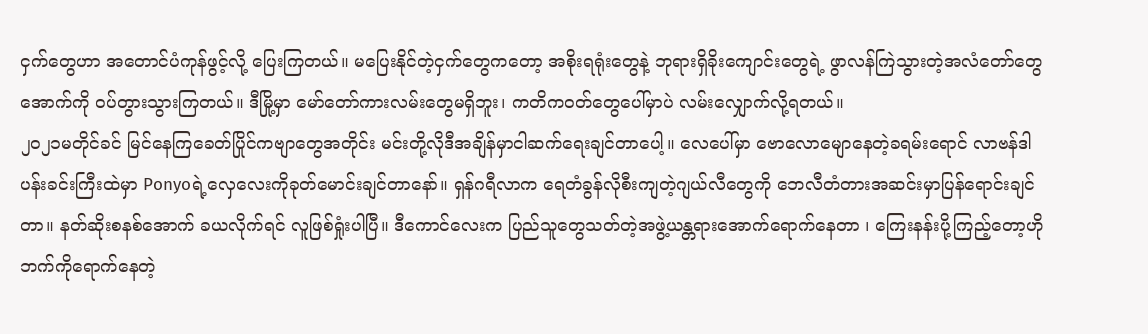ငှက်တွေဟာ အတောင်ပံကုန်ဖွင့်လို့ ပြေးကြတယ်။ မပြေးနိုင်တဲ့ငှက်တွေကတော့ အစိုးရရုံးတွေနဲ့ ဘုရားရှိခိုးကျောင်းတွေရဲ့ ဖွာလန်ကြဲသွားတဲ့အလံတော်တွေအောက်ကို ဝပ်တွားသွားကြတယ်။ ဒီမြို့မှာ မော်တော်ကားလမ်းတွေမရှိဘူး၊ ကတိကဝတ်တွေပေါ်မှာပဲ လမ်းလျှောက်လို့ရတယ်။
၂၀၂၁မတိုင်ခင် မြင်နေကြခေတ်ပြိုင်ကဗျာတွေအတိုင်း မင်းတို့လိုဒီအချိန်မှာငါဆက်ရေးချင်တာပေါ့။ လေပေါ်မှာ ဗောလောမျောနေတဲ့ခရမ်းရောင် လာဗန်ဒါပန်းခင်းကြီးထဲမှာ Ponyoရဲ့လှေလေးကိုခုတ်မောင်းချင်တာနော်။ ရှန်ဂရီလာက ရေတံခွန်လိုစီးကျတဲ့ဂျယ်လီတွေကို ဘေလီတံတားအဆင်းမှာပြန်ရောင်းချင်တာ။ နတ်ဆိုးစနစ်အောက် ခယလိုက်ရင် လူဖြစ်ရှုံးပါပြီ။ ဒီကောင်လေးက ပြည်သူတွေသတ်တဲ့အဖွဲ့ယန္တရားအောက်ရောက်နေတာ ၊ ကြေးနန်းပို့ကြည့်တော့ဟိုဘက်ကိုရောက်နေတဲ့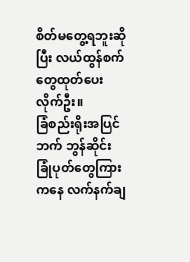စိတ်မတွေ့ရဘူးဆိုပြီး လယ်ထွန်စက်တွေထုတ်ပေးလိုက်ဦး။
ခြံစည်းရိုးအပြင်ဘက် ဘွန်ဆိုင်းခြုံပုတ်တွေကြားကနေ လက်နက်ချ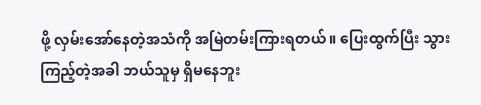ဖို့ လှမ်းအော်နေတဲ့အသံကို အမြဲတမ်းကြားရတယ်။ ပြေးထွက်ပြီး သွားကြည့်တဲ့အခါ ဘယ်သူမှ ရှိမနေဘူး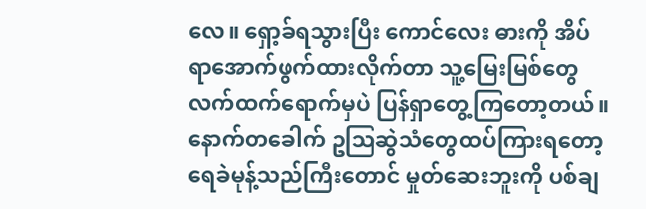လေ။ ရှော့ခ်ရသွားပြီး ကောင်လေး ဓားကို အိပ်ရာအောက်ဖွက်ထားလိုက်တာ သူ့မြေးမြစ်တွေလက်ထက်ရောက်မှပဲ ပြန်ရှာတွေ့ကြတော့တယ်။ နောက်တခေါက် ဥဩဆွဲသံတွေထပ်ကြားရတော့ ရေခဲမုန့်သည်ကြီးတောင် မှုတ်ဆေးဘူးကို ပစ်ချ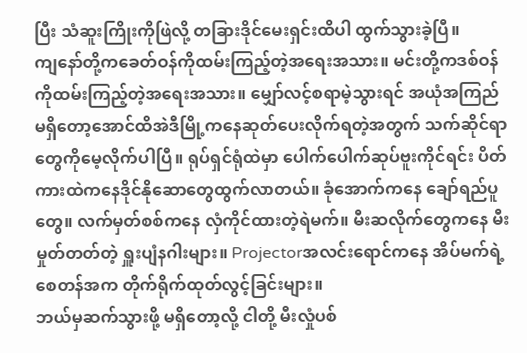ပြီး သံဆူးကြိုးကိုဖြဲလို့ တခြားဒိုင်မေးရှင်းထိပါ ထွက်သွားခဲ့ပြီ။
ကျနော်တို့ကခေတ်ဝန်ကိုထမ်းကြည့်တဲ့အရေးအသား။ မင်းတို့ကဒစ်ဝန်ကိုထမ်းကြည့်တဲ့အရေးအသား။ မျှော်လင့်စရာမဲ့သွားရင် အယုံအကြည်မရှိတော့အောင်ထိအဲဒီမြို့ကနေဆုတ်ပေးလိုက်ရတဲ့အတွက် သက်ဆိုင်ရာတွေကိုမေ့လိုက်ပါပြီ။ ရုပ်ရှင်ရုံထဲမှာ ပေါက်ပေါက်ဆုပ်ဗူးကိုင်ရင်း ပိတ်ကားထဲကနေဒိုင်နိုဆောတွေထွက်လာတယ်။ ခုံအောက်ကနေ ချော်ရည်ပူတွေ။ လက်မှတ်စစ်ကနေ လှံကိုင်ထားတဲ့ရဲမက်။ မီးဆလိုက်တွေကနေ မီးမှုတ်တတ်တဲ့ ရှူးပျံနဂါးများ။ Projectorအလင်းရောင်ကနေ အိပ်မက်ရဲ့စေတန်အက တိုက်ရိုက်ထုတ်လွင့်ခြင်းများ။
ဘယ်မှဆက်သွားဖို့ မရှိတော့လို့ ငါတို့ မီးလှုံပစ်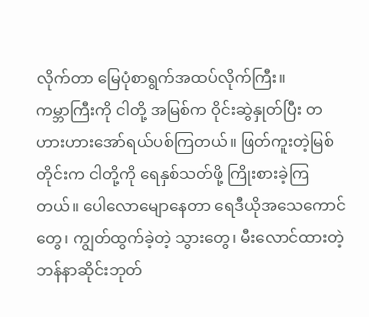လိုက်တာ မြေပုံစာရွက်အထပ်လိုက်ကြီး။
ကမ္ဘာကြီးကို ငါတို့ အမြစ်က ဝိုင်းဆွဲနှုတ်ပြီး တဟားဟားအော်ရယ်ပစ်ကြတယ်။ ဖြတ်ကူးတဲ့မြစ်တိုင်းက ငါတို့ကို ရေနှစ်သတ်ဖို့ ကြိုးစားခဲ့ကြတယ်။ ပေါလောမျောနေတာ ရေဒီယိုအသေကောင်တွေ၊ ကျွတ်ထွက်ခဲ့တဲ့ သွားတွေ၊ မီးလောင်ထားတဲ့ဘန်နာဆိုင်းဘုတ်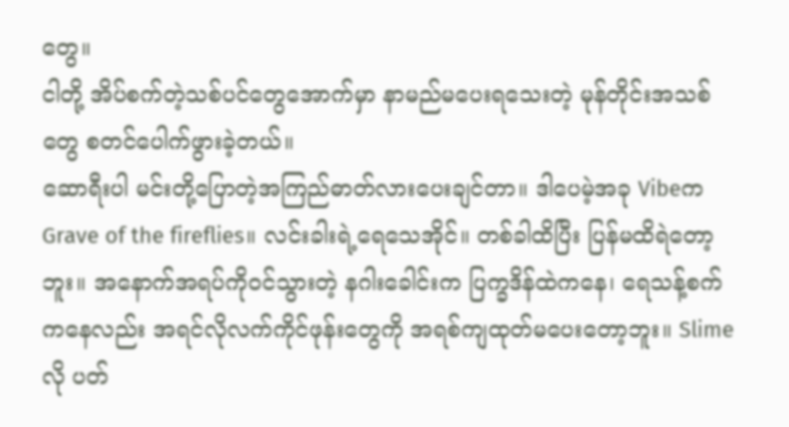တွေ။
ငါတို့ အိပ်စက်တဲ့သစ်ပင်တွေအောက်မှာ နာမည်မပေးရသေးတဲ့ မုန်တိုင်းအသစ်တွေ စတင်ပေါက်ဖွားခဲ့တယ်။
ဆောရီးပါ မင်းတို့ပြောတဲ့အကြည်ဓာတ်လားပေးချင်တာ။ ဒါပေမဲ့အခု Vibeက Grave of the fireflies။ လင်းခါးရဲ့ရေသေအိုင်။ တစ်ခါထိပြီး ပြန်မထိရဲတော့ဘူး။ အနောက်အရပ်ကိုဝင်သွားတဲ့ နဂါးခေါင်းက ပြက္ခဒိန်ထဲကနေ၊ ရေသန့်စက်ကနေလည်း အရင်လိုလက်ကိုင်ဖုန်းတွေကို အရစ်ကျထုတ်မပေးတော့ဘူး။ Slimeလို ပတ်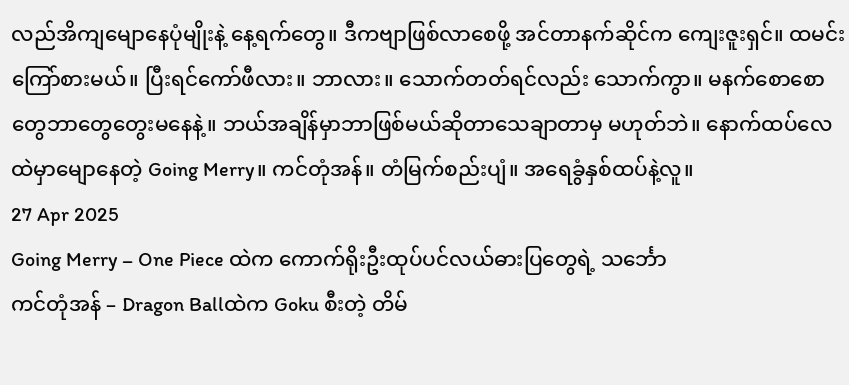လည်အိကျမျောနေပုံမျိုးနဲ့ နေ့ရက်တွေ။ ဒီကဗျာဖြစ်လာစေဖို့ အင်တာနက်ဆိုင်က ကျေးဇူးရှင်။ ထမင်းကြော်စားမယ်။ ပြီးရင်ကော်ဖီလား။ ဘာလား။ သောက်တတ်ရင်လည်း သောက်ကွာ။ မနက်စောစောတွေဘာတွေတွေးမနေနဲ့။ ဘယ်အချိန်မှာဘာဖြစ်မယ်ဆိုတာသေချာတာမှ မဟုတ်ဘဲ။ နောက်ထပ်လေထဲမှာမျောနေတဲ့ Going Merry။ ကင်တုံအန်။ တံမြက်စည်းပျံ။ အရေခွံနှစ်ထပ်နဲ့လူ။
27 Apr 2025
Going Merry – One Piece ထဲက ကောက်ရိုးဦးထုပ်ပင်လယ်ဓားပြတွေရဲ့ သင်္ဘော
ကင်တုံအန် – Dragon Ballထဲက Goku စီးတဲ့ တိမ်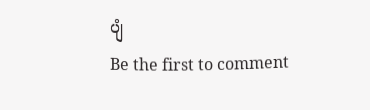ပျံ
Be the first to comment